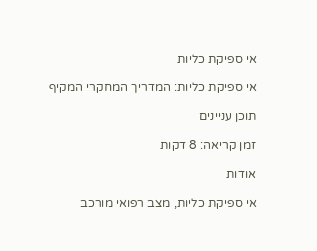אי ספיקת כליות

אי ספיקת כליות: המדריך המחקרי המקיף

תוכן עניינים

זמן קריאה: 8 דקות

אודות

אי ספיקת כליות, מצב רפואי מורכב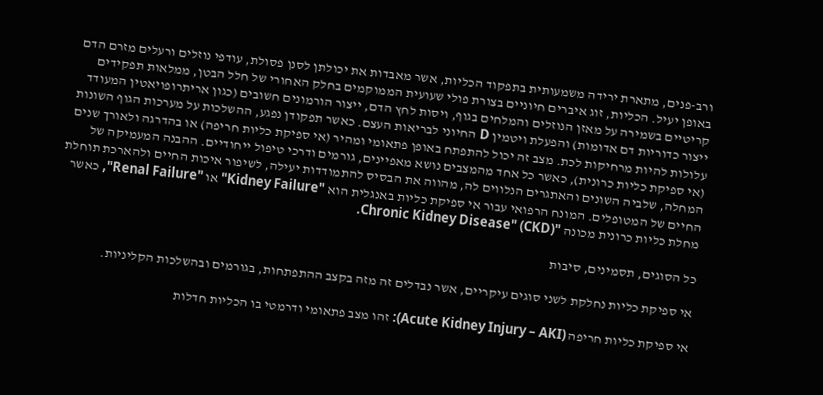ורב-פנים, מתארת ירידה משמעותית בתפקוד הכליות, אשר מאבדות את יכולתן לסנן פסולת, עודפי נוזלים ורעלים מזרם הדם באופן יעיל. הכליות, זוג איברים חיוניים בצורת פולי שעועית הממוקמים בחלק האחורי של חלל הבטן, ממלאות תפקידים קריטיים בשמירה על מאזן הנוזלים והמלחים בגוף, ויסות לחץ הדם, ייצור הורמונים חשובים (כגון אריתרופויאטין המעודד ייצור כדוריות דם אדומות) והפעלת ויטמין D החיוני לבריאות העצם. כאשר תפקודן נפגע, ההשלכות על מערכות הגוף השונות עלולות להיות מרחיקות לכת. מצב זה יכול להתפתח באופן פתאומי ומהיר (אי ספיקת כליות חריפה) או בהדרגה ולאורך שנים (אי ספיקת כליות כרונית), כאשר כל אחד מהמצבים נושא מאפיינים, גורמים ודרכי טיפול ייחודיים. ההבנה המעמיקה של המחלה, שלביה השונים והאתגרים הנלווים לה, מהווה את הבסיס להתמודדות יעילה, לשיפור איכות החיים ולהארכת תוחלת החיים של המטופלים. המונח הרפואי עבור אי ספיקת כליות באנגלית הוא "Kidney Failure" או "Renal Failure", כאשר מחלת כליות כרונית מכונה "Chronic Kidney Disease" (CKD).

כל הסוגים, תסמינים, סיבות

אי ספיקת כליות נחלקת לשני סוגים עיקריים, אשר נבדלים זה מזה בקצב ההתפתחות, בגורמים ובהשלכות הקליניות.

אי ספיקת כליות חריפה (Acute Kidney Injury – AKI): זהו מצב פתאומי ודרמטי בו הכליות חדלות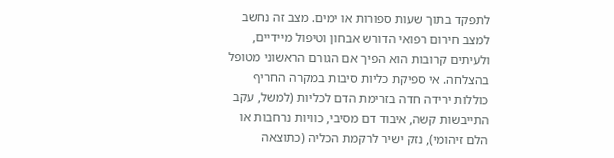לתפקד בתוך שעות ספורות או ימים. מצב זה נחשב למצב חירום רפואי הדורש אבחון וטיפול מיידיים, ולעיתים קרובות הוא הפיך אם הגורם הראשוני מטופל בהצלחה. אי ספיקת כליות סיבות במקרה החריף כוללות ירידה חדה בזרימת הדם לכליות (למשל, עקב התייבשות קשה, איבוד דם מסיבי, כוויות נרחבות או הלם זיהומי), נזק ישיר לרקמת הכליה (כתוצאה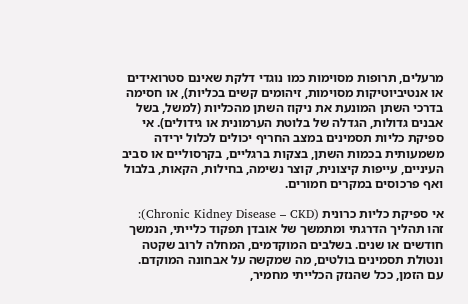מרעלים, תרופות מסוימות כמו נוגדי דלקת שאינם סטרואידים או אנטיביוטיקות מסוימות, זיהומים קשים בכליות), או חסימה בדרכי השתן המונעת את ניקוז השתן מהכליות (למשל, בשל אבנים גדולות, הגדלה של בלוטת הערמונית או גידולים). אי ספיקת כליות תסמינים במצב החריף יכולים לכלול ירידה משמעותית בכמות השתן, בצקות ברגליים, בקרסוליים או סביב העיניים, עייפות קיצונית, קוצר נשימה, בחילות, הקאות, בלבול ואף פרכוסים במקרים חמורים.

אי ספיקת כליות כרונית (Chronic Kidney Disease – CKD): זהו תהליך הדרגתי ומתמשך של אובדן תפקוד כלייתי, הנמשך חודשים או שנים. בשלבים המוקדמים, המחלה לרוב שקטה ונטולת תסמינים בולטים, מה שמקשה על אבחונה המוקדם. עם הזמן, ככל שהנזק הכלייתי מחמיר,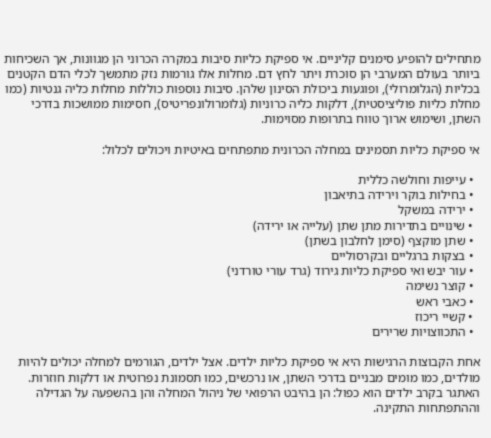מתחילים להופיע סימנים קליניים. אי ספיקת כליות סיבות במקרה הכרוני הן מגוונות, אך השכיחות ביותר בעולם המערבי הן סוכרת ויתר לחץ דם. מחלות אלו גורמות נזק מתמשך לכלי הדם הקטנים בכליות (הגלומרולי), ופוגעות ביכולת הסינון שלהן. סיבות נוספות כוללות מחלות כליה גנטיות (כמו מחלת כליות פוליציסטית), דלקות כליה כרוניות (גלומרולונפריטיס), חסימות ממושכות בדרכי השתן, ושימוש ארוך טווח בתרופות מסוימות.

אי ספיקת כליות תסמינים במחלה הכרונית מתפתחים באיטיות ויכולים לכלול:

  • עייפות וחולשה כללית
  • בחילות בוקר וירידה בתיאבון
  • ירידה במשקל
  • שינויים בתדירות מתן שתן (עלייה או ירידה)
  • שתן מוקצף (סימן לחלבון בשתן)
  • בצקות ברגליים ובקרסוליים
  • עור יבש ואי ספיקת כליות גירוד (גרד עורי טורדני)
  • קוצר נשימה
  • כאבי ראש
  • קשיי ריכוז
  • התכווצויות שרירים

אחת הקבוצות הרגישות היא אי ספיקת כליות ילדים. אצל ילדים, הגורמים למחלה יכולים להיות מולדים, כמו מומים מבניים בדרכי השתן, או נרכשים, כמו תסמונת נפרוטית או דלקות חוזרות. האתגר בקרב ילדים הוא כפול: הן בהיבט הרפואי של ניהול המחלה והן בהשפעה על הגדילה וההתפתחות התקינה.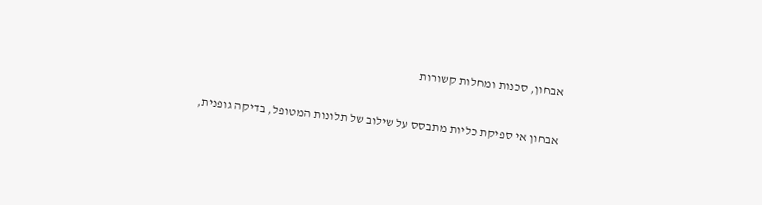אבחון, סכנות ומחלות קשורות

אבחון אי ספיקת כליות מתבסס על שילוב של תלונות המטופל, בדיקה גופנית,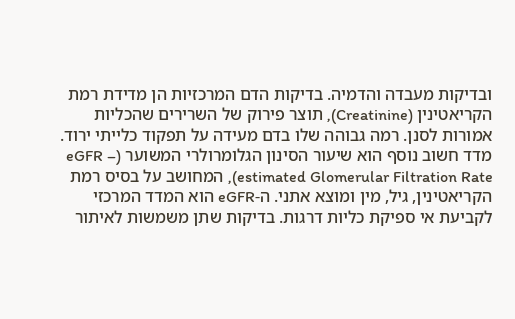ובדיקות מעבדה והדמיה. בדיקות הדם המרכזיות הן מדידת רמת הקריאטינין (Creatinine), תוצר פירוק של השרירים שהכליות אמורות לסנן. רמה גבוהה שלו בדם מעידה על תפקוד כלייתי ירוד. מדד חשוב נוסף הוא שיעור הסינון הגלומרולרי המשוער (eGFR – estimated Glomerular Filtration Rate), המחושב על בסיס רמת הקריאטינין, גיל, מין ומוצא אתני. ה-eGFR הוא המדד המרכזי לקביעת אי ספיקת כליות דרגות. בדיקות שתן משמשות לאיתור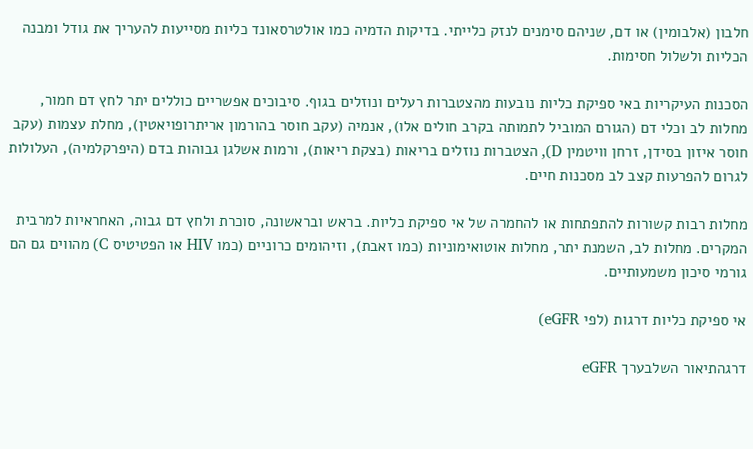חלבון (אלבומין) או דם, שניהם סימנים לנזק כלייתי. בדיקות הדמיה כמו אולטרסאונד כליות מסייעות להעריך את גודל ומבנה הכליות ולשלול חסימות.

הסכנות העיקריות באי ספיקת כליות נובעות מהצטברות רעלים ונוזלים בגוף. סיבוכים אפשריים כוללים יתר לחץ דם חמור, מחלות לב וכלי דם (הגורם המוביל לתמותה בקרב חולים אלו), אנמיה (עקב חוסר בהורמון אריתרופויאטין), מחלת עצמות (עקב חוסר איזון בסידן, זרחן וויטמין D), הצטברות נוזלים בריאות (בצקת ריאות), ורמות אשלגן גבוהות בדם (היפרקלמיה), העלולות לגרום להפרעות קצב לב מסכנות חיים.

מחלות רבות קשורות להתפתחות או להחמרה של אי ספיקת כליות. בראש ובראשונה, סוכרת ולחץ דם גבוה, האחראיות למרבית המקרים. מחלות לב, השמנת יתר, מחלות אוטואימוניות (כמו זאבת), וזיהומים כרוניים (כמו HIV או הפטיטיס C) מהווים גם הם גורמי סיכון משמעותיים.

אי ספיקת כליות דרגות (לפי eGFR)

דרגהתיאור השלבערך eGFR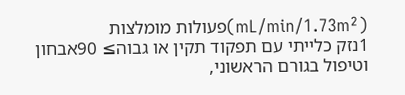(mL/min/1.73m²)פעולות מומלצות
1נזק כלייתי עם תפקוד תקין או גבוה≥ 90אבחון וטיפול בגורם הראשוני,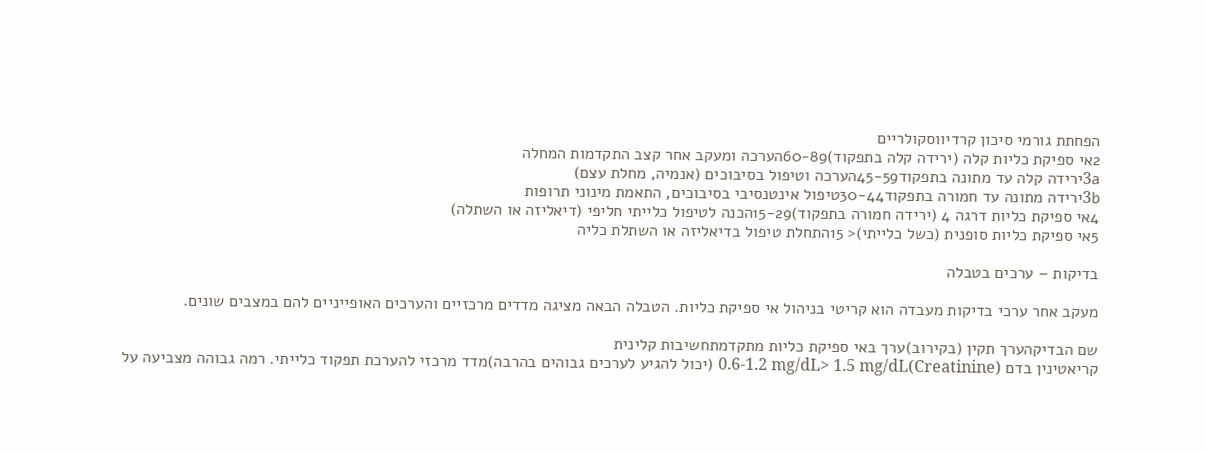הפחתת גורמי סיכון קרדיווסקולריים
2אי ספיקת כליות קלה (ירידה קלה בתפקוד)60-89הערכה ומעקב אחר קצב התקדמות המחלה
3aירידה קלה עד מתונה בתפקוד45-59הערכה וטיפול בסיבוכים (אנמיה, מחלת עצם)
3bירידה מתונה עד חמורה בתפקוד30-44טיפול אינטנסיבי בסיבוכים, התאמת מינוני תרופות
4אי ספיקת כליות דרגה 4 (ירידה חמורה בתפקוד)15-29הכנה לטיפול כלייתי חליפי (דיאליזה או השתלה)
5אי ספיקת כליות סופנית (כשל כלייתי)< 15התחלת טיפול בדיאליזה או השתלת כליה

בדיקות – ערכים בטבלה

מעקב אחר ערכי בדיקות מעבדה הוא קריטי בניהול אי ספיקת כליות. הטבלה הבאה מציגה מדדים מרכזיים והערכים האופייניים להם במצבים שונים.

שם הבדיקהערך תקין (בקירוב)ערך באי ספיקת כליות מתקדמתחשיבות קלינית
קריאטינין בדם (Creatinine)0.6-1.2 mg/dL> 1.5 mg/dL (יכול להגיע לערכים גבוהים בהרבה)מדד מרכזי להערכת תפקוד כלייתי. רמה גבוהה מצביעה על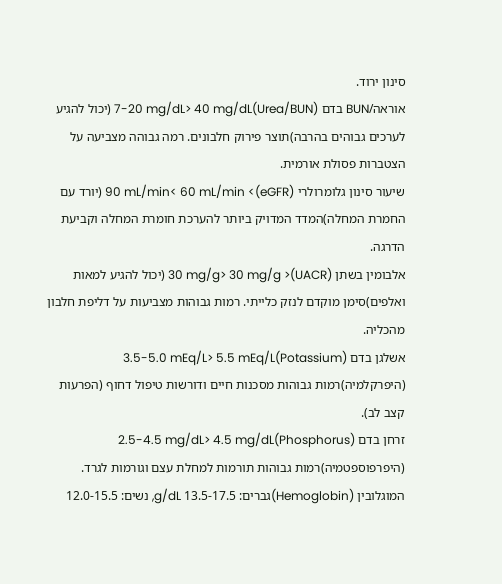סינון ירוד.
אוראה/BUN בדם (Urea/BUN)7-20 mg/dL> 40 mg/dL (יכול להגיע לערכים גבוהים בהרבה)תוצר פירוק חלבונים. רמה גבוהה מצביעה על הצטברות פסולת אורמית.
שיעור סינון גלומרולרי (eGFR)> 90 mL/min< 60 mL/min (יורד עם החמרת המחלה)המדד המדויק ביותר להערכת חומרת המחלה וקביעת הדרגה.
אלבומין בשתן (UACR)< 30 mg/g> 30 mg/g (יכול להגיע למאות ואלפים)סימן מוקדם לנזק כלייתי. רמות גבוהות מצביעות על דליפת חלבון מהכליה.
אשלגן בדם (Potassium)3.5-5.0 mEq/L> 5.5 mEq/L (היפרקלמיה)רמות גבוהות מסכנות חיים ודורשות טיפול דחוף (הפרעות קצב לב).
זרחן בדם (Phosphorus)2.5-4.5 mg/dL> 4.5 mg/dL (היפרפוספטמיה)רמות גבוהות תורמות למחלת עצם וגורמות לגרד.
המוגלובין (Hemoglobin)גברים: 13.5-17.5 g/dL, נשים: 12.0-15.5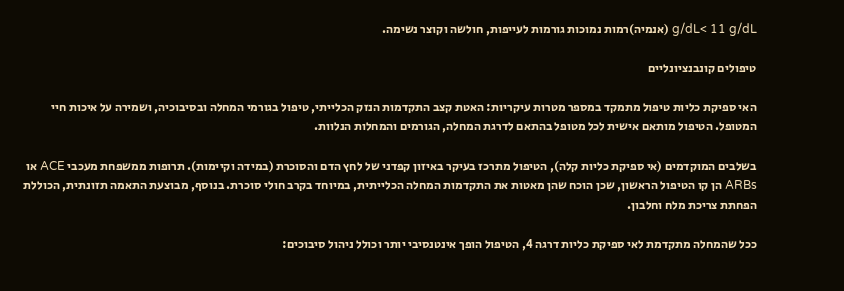g/dL< 11 g/dL (אנמיה)רמות נמוכות גורמות לעייפות, חולשה וקוצר נשימה.

טיפולים קונבנציונליים

האי ספיקת כליות טיפול מתמקד במספר מטרות עיקריות: האטת קצב התקדמות הנזק הכלייתי, טיפול בגורמי המחלה ובסיבוכיה, ושמירה על איכות חיי המטופל. הטיפול מותאם אישית לכל מטופל בהתאם לדרגת המחלה, הגורמים והמחלות הנלוות.

בשלבים המוקדמים (אי ספיקת כליות קלה), הטיפול מתרכז בעיקר באיזון קפדני של לחץ הדם והסוכרת (במידה וקיימות). תרופות ממשפחת מעכבי ACE או ARBs הן קו הטיפול הראשון, שכן הוכח שהן מאטות את התקדמות המחלה הכלייתית, במיוחד בקרב חולי סוכרת. בנוסף, מבוצעת התאמה תזונתית, הכוללת הפחתת צריכת מלח וחלבון.

ככל שהמחלה מתקדמת לאי ספיקת כליות דרגה 4, הטיפול הופך אינטנסיבי יותר וכולל ניהול סיבוכים: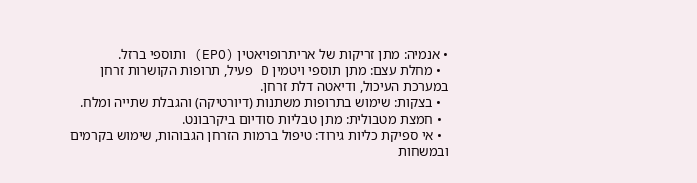• אנמיה: מתן זריקות של אריתרופויאטין (EPO) ותוספי ברזל.
  • מחלת עצם: מתן תוספי ויטמין D פעיל, תרופות הקושרות זרחן במערכת העיכול, ודיאטה דלת זרחן.
  • בצקות: שימוש בתרופות משתנות (דיורטיקה) והגבלת שתייה ומלח.
  • חמצת מטבולית: מתן טבליות סודיום ביקרבונט.
  • אי ספיקת כליות גירוד: טיפול ברמות הזרחן הגבוהות, שימוש בקרמים ובמשחות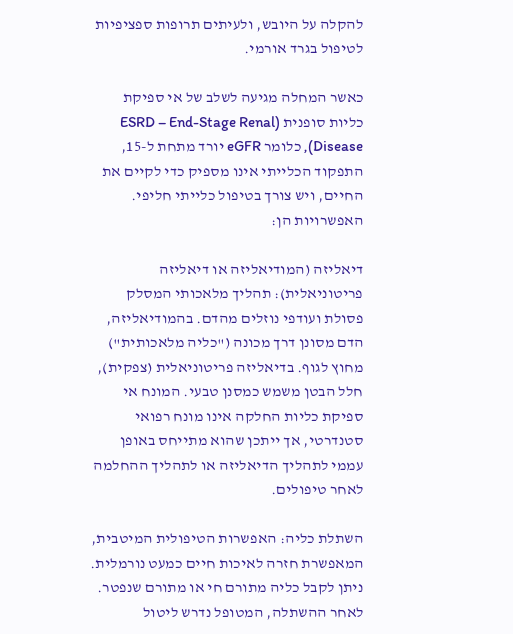להקלה על היובש, ולעיתים תרופות ספציפיות לטיפול בגרד אורמי.

כאשר המחלה מגיעה לשלב של אי ספיקת כליות סופנית (ESRD – End-Stage Renal Disease), כלומר eGFR יורד מתחת ל-15, התפקוד הכלייתי אינו מספיק כדי לקיים את החיים, ויש צורך בטיפול כלייתי חליפי. האפשרויות הן:

דיאליזה (המודיאליזה או דיאליזה פריטוניאלית): תהליך מלאכותי המסלק פסולת ועודפי נוזלים מהדם. בהמודיאליזה, הדם מסונן דרך מכונה ("כליה מלאכותית") מחוץ לגוף. בדיאליזה פריטוניאלית (צפקית), חלל הבטן משמש כמסנן טבעי. המונח אי ספיקת כליות החלקה אינו מונח רפואי סטנדרטי, אך ייתכן שהוא מתייחס באופן עממי לתהליך הדיאליזה או לתהליך ההחלמה לאחר טיפולים.

השתלת כליה: האפשרות הטיפולית המיטבית, המאפשרת חזרה לאיכות חיים כמעט נורמלית. ניתן לקבל כליה מתורם חי או מתורם שנפטר. לאחר ההשתלה, המטופל נדרש ליטול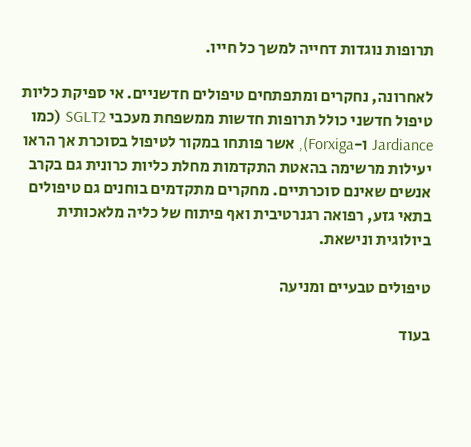תרופות נוגדות דחייה למשך כל חייו.

לאחרונה, נחקרים ומתפתחים טיפולים חדשניים. אי ספיקת כליות טיפול חדשני כולל תרופות חדשות ממשפחת מעכבי SGLT2 (כמו Jardiance ו-Forxiga), אשר פותחו במקור לטיפול בסוכרת אך הראו יעילות מרשימה בהאטת התקדמות מחלת כליות כרונית גם בקרב אנשים שאינם סוכרתיים. מחקרים מתקדמים בוחנים גם טיפולים בתאי גזע, רפואה רגנרטיבית ואף פיתוח של כליה מלאכותית ביולוגית ונישאת.

טיפולים טבעיים ומניעה

בעוד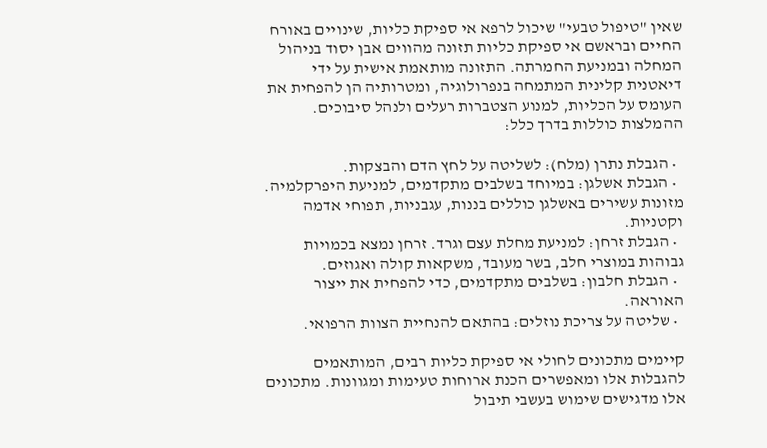שאין "טיפול טבעי" שיכול לרפא אי ספיקת כליות, שינויים באורח החיים ובראשם אי ספיקת כליות תזונה מהווים אבן יסוד בניהול המחלה ובמניעת החמרתה. התזונה מותאמת אישית על ידי דיאטנית קלינית המתמחה בנפרולוגיה, ומטרותיה הן להפחית את העומס על הכליות, למנוע הצטברות רעלים ולנהל סיבוכים. ההמלצות כוללות בדרך כלל:

  • הגבלת נתרן (מלח): לשליטה על לחץ הדם והבצקות.
  • הגבלת אשלגן: במיוחד בשלבים מתקדמים, למניעת היפרקלמיה. מזונות עשירים באשלגן כוללים בננות, עגבניות, תפוחי אדמה וקטניות.
  • הגבלת זרחן: למניעת מחלת עצם וגרד. זרחן נמצא בכמויות גבוהות במוצרי חלב, בשר מעובד, משקאות קולה ואגוזים.
  • הגבלת חלבון: בשלבים מתקדמים, כדי להפחית את ייצור האוראה.
  • שליטה על צריכת נוזלים: בהתאם להנחיית הצוות הרפואי.

קיימים מתכונים לחולי אי ספיקת כליות רבים, המותאמים להגבלות אלו ומאפשרים הכנת ארוחות טעימות ומגוונות. מתכונים אלו מדגישים שימוש בעשבי תיבול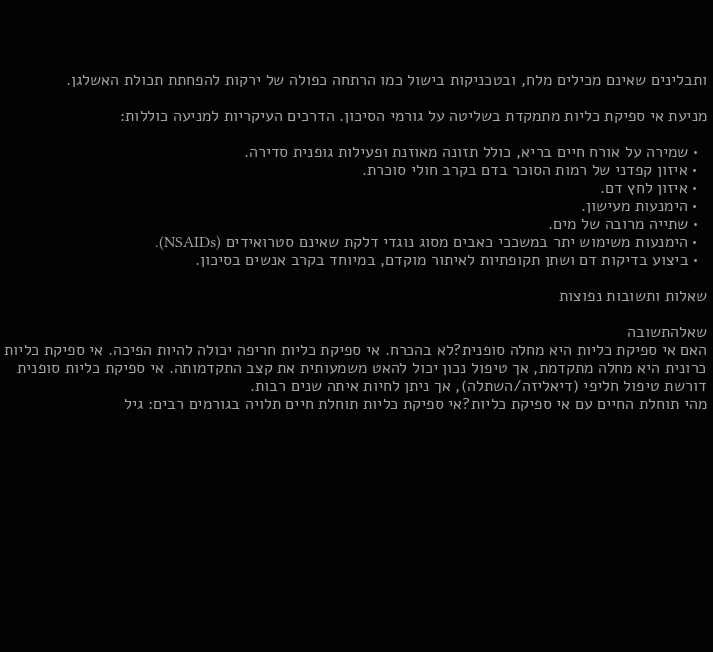ותבלינים שאינם מכילים מלח, ובטכניקות בישול כמו הרתחה כפולה של ירקות להפחתת תכולת האשלגן.

מניעת אי ספיקת כליות מתמקדת בשליטה על גורמי הסיכון. הדרכים העיקריות למניעה כוללות:

  • שמירה על אורח חיים בריא, כולל תזונה מאוזנת ופעילות גופנית סדירה.
  • איזון קפדני של רמות הסוכר בדם בקרב חולי סוכרת.
  • איזון לחץ דם.
  • הימנעות מעישון.
  • שתייה מרובה של מים.
  • הימנעות משימוש יתר במשככי כאבים מסוג נוגדי דלקת שאינם סטרואידים (NSAIDs).
  • ביצוע בדיקות דם ושתן תקופתיות לאיתור מוקדם, במיוחד בקרב אנשים בסיכון.

שאלות ותשובות נפוצות

שאלהתשובה
האם אי ספיקת כליות היא מחלה סופנית?לא בהכרח. אי ספיקת כליות חריפה יכולה להיות הפיכה. אי ספיקת כליות כרונית היא מחלה מתקדמת, אך טיפול נכון יכול להאט משמעותית את קצב התקדמותה. אי ספיקת כליות סופנית דורשת טיפול חליפי (דיאליזה/השתלה), אך ניתן לחיות איתה שנים רבות.
מהי תוחלת החיים עם אי ספיקת כליות?אי ספיקת כליות תוחלת חיים תלויה בגורמים רבים: גיל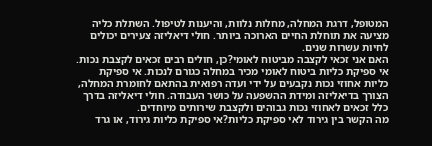המטופל, דרגת המחלה, מחלות נלוות, והיענות לטיפול. השתלת כליה מציעה את תוחלת החיים הארוכה ביותר. חולי דיאליזה צעירים יכולים לחיות עשרות שנים.
האם אני זכאי לקצבה מביטוח לאומי?כן, חולים רבים זכאים לקצבת נכות. אי ספיקת כליות ביטוח לאומי מכיר במחלה כגורם לנכות. אי ספיקת כליות אחוזי נכות נקבעים על ידי ועדה רפואית בהתאם לחומרת המחלה, הצורך בדיאליזה ומידת ההשפעה על כושר העבודה. חולי דיאליזה בדרך כלל זכאים לאחוזי נכות גבוהים ולקצבת שירותים מיוחדים.
מה הקשר בין גירוד לאי ספיקת כליות?אי ספיקת כליות גירוד, או גרד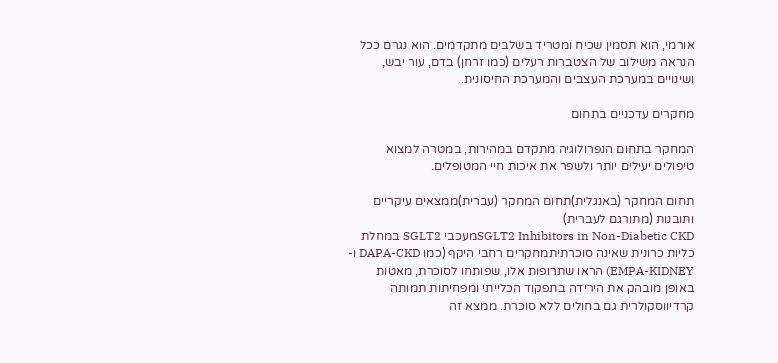אורמי, הוא תסמין שכיח ומטריד בשלבים מתקדמים. הוא נגרם ככל הנראה משילוב של הצטברות רעלים (כמו זרחן) בדם, עור יבש, ושינויים במערכת העצבים והמערכת החיסונית.

מחקרים עדכניים בתחום

המחקר בתחום הנפרולוגיה מתקדם במהירות, במטרה למצוא טיפולים יעילים יותר ולשפר את איכות חיי המטופלים.

תחום המחקר (באנגלית)תחום המחקר (עברית)ממצאים עיקריים ותובנות (מתורגם לעברית)
SGLT2 Inhibitors in Non-Diabetic CKDמעכבי SGLT2 במחלת כליות כרונית שאינה סוכרתיתמחקרים רחבי היקף (כמו DAPA-CKD ו-EMPA-KIDNEY) הראו שתרופות אלו, שפותחו לסוכרת, מאטות באופן מובהק את הירידה בתפקוד הכלייתי ומפחיתות תמותה קרדיווסקולרית גם בחולים ללא סוכרת. ממצא זה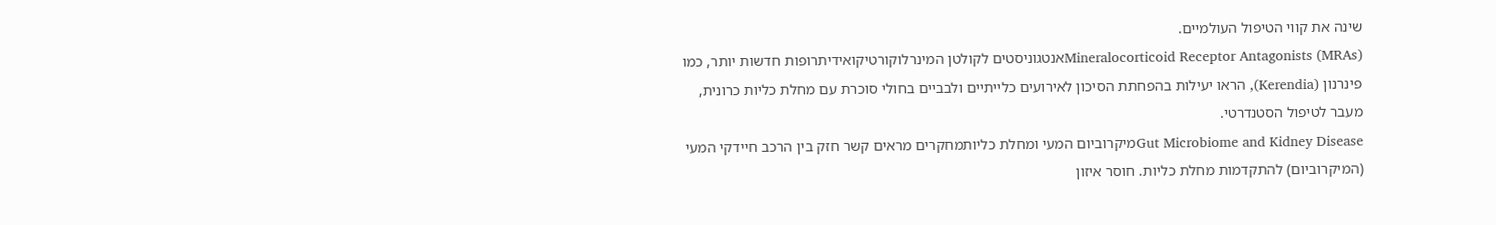שינה את קווי הטיפול העולמיים.
Mineralocorticoid Receptor Antagonists (MRAs)אנטגוניסטים לקולטן המינרלוקורטיקואידיתרופות חדשות יותר, כמו פינרנון (Kerendia), הראו יעילות בהפחתת הסיכון לאירועים כלייתיים ולבביים בחולי סוכרת עם מחלת כליות כרונית, מעבר לטיפול הסטנדרטי.
Gut Microbiome and Kidney Diseaseמיקרוביום המעי ומחלת כליותמחקרים מראים קשר חזק בין הרכב חיידקי המעי (המיקרוביום) להתקדמות מחלת כליות. חוסר איזון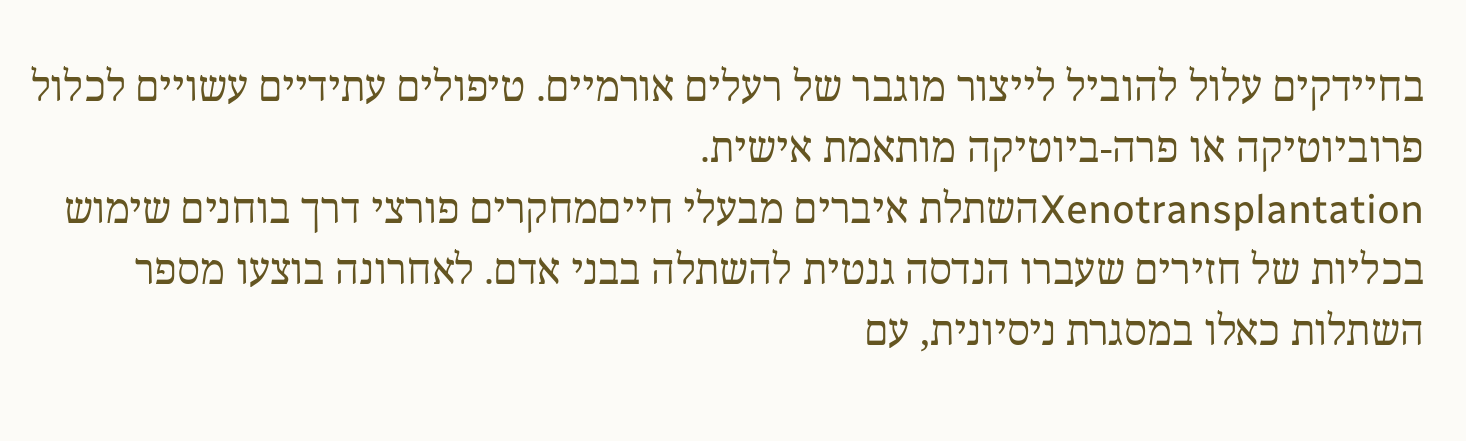בחיידקים עלול להוביל לייצור מוגבר של רעלים אורמיים. טיפולים עתידיים עשויים לכלול פרוביוטיקה או פרה-ביוטיקה מותאמת אישית.
Xenotransplantationהשתלת איברים מבעלי חייםמחקרים פורצי דרך בוחנים שימוש בכליות של חזירים שעברו הנדסה גנטית להשתלה בבני אדם. לאחרונה בוצעו מספר השתלות כאלו במסגרת ניסיונית, עם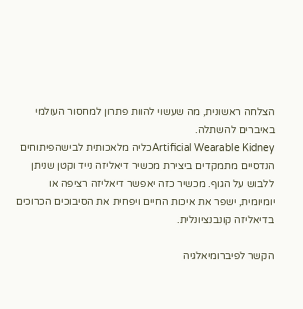הצלחה ראשונית, מה שעשוי להוות פתרון למחסור העולמי באיברים להשתלה.
Artificial Wearable Kidneyכליה מלאכותית לבישהפיתוחים הנדסיים מתמקדים ביצירת מכשיר דיאליזה נייד וקטן שניתן ללבוש על הגוף. מכשיר כזה יאפשר דיאליזה רציפה או יומיומית, ישפר את איכות החיים ויפחית את הסיבוכים הכרוכים בדיאליזה קונבנציונלית.

הקשר לפיברומיאלגיה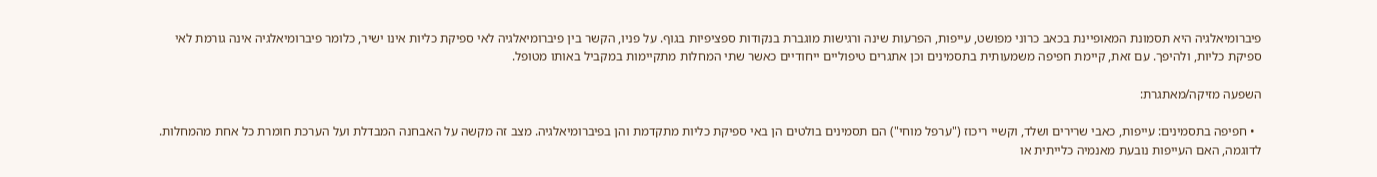פיברומיאלגיה היא תסמונת המאופיינת בכאב כרוני מפושט, עייפות, הפרעות שינה ורגישות מוגברת בנקודות ספציפיות בגוף. על פניו, הקשר בין פיברומיאלגיה לאי ספיקת כליות אינו ישיר, כלומר פיברומיאלגיה אינה גורמת לאי ספיקת כליות, ולהיפך. עם זאת, קיימת חפיפה משמעותית בתסמינים וכן אתגרים טיפוליים ייחודיים כאשר שתי המחלות מתקיימות במקביל באותו מטופל.

השפעה מזיקה/מאתגרת:

  • חפיפה בתסמינים: עייפות, כאבי שרירים ושלד, וקשיי ריכוז ("ערפל מוחי") הם תסמינים בולטים הן באי ספיקת כליות מתקדמת והן בפיברומיאלגיה. מצב זה מקשה על האבחנה המבדלת ועל הערכת חומרת כל אחת מהמחלות. לדוגמה, האם העייפות נובעת מאנמיה כלייתית או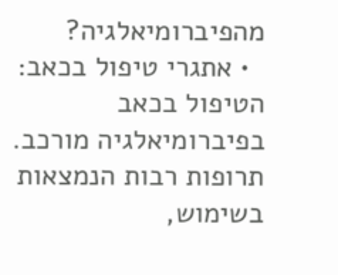מהפיברומיאלגיה?
  • אתגרי טיפול בכאב: הטיפול בכאב בפיברומיאלגיה מורכב. תרופות רבות הנמצאות בשימוש,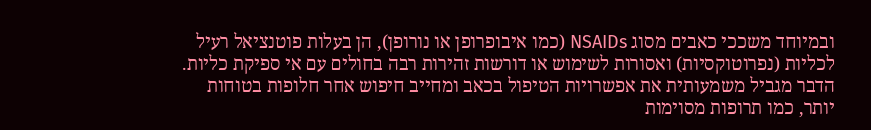ובמיוחד משככי כאבים מסוג NSAIDs (כמו איבופרופן או נורופן), הן בעלות פוטנציאל רעיל לכליות (נפרוטוקסיות) ואסורות לשימוש או דורשות זהירות רבה בחולים עם אי ספיקת כליות. הדבר מגביל משמעותית את אפשרויות הטיפול בכאב ומחייב חיפוש אחר חלופות בטוחות יותר, כמו תרופות מסוימות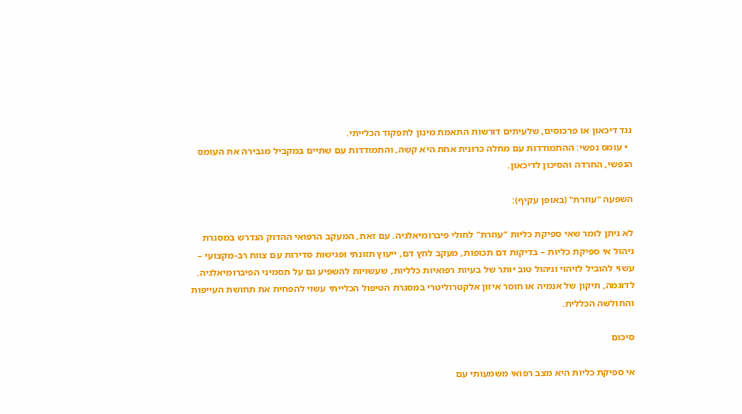נגד דיכאון או פרכוסים, שלעיתים דורשות התאמת מינון לתפקוד הכלייתי.
  • עומס נפשי: ההתמודדות עם מחלה כרונית אחת היא קשה, והתמודדות עם שתיים במקביל מגבירה את העומס הנפשי, החרדה והסיכון לדיכאון.

השפעה "עוזרת" (באופן עקיף):

לא ניתן לומר שאי ספיקת כליות "עוזרת" לחולי פיברומיאלגיה. עם זאת, המעקב הרפואי ההדוק הנדרש במסגרת ניהול אי ספיקת כליות – בדיקות דם תכופות, מעקב לחץ דם, ייעוץ תזונתי ופגישות סדירות עם צוות רב-מקצועי – עשוי להוביל לזיהוי וניהול טוב יותר של בעיות רפואיות כלליות, שעשויות להשפיע גם על תסמיני הפיברומיאלגיה. לדוגמה, תיקון של אנמיה או חוסר איזון אלקטרוליטרי במסגרת הטיפול הכלייתי עשוי להפחית את תחושת העייפות והחולשה הכללית.

סיכום

אי ספיקת כליות היא מצב רפואי משמעותי עם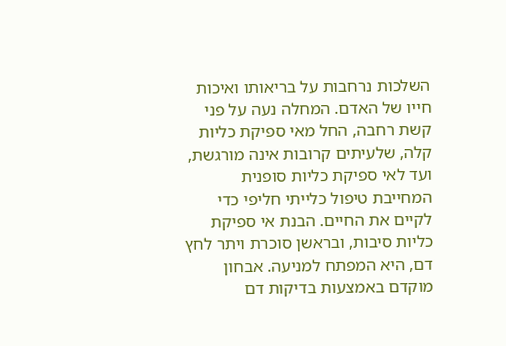השלכות נרחבות על בריאותו ואיכות חייו של האדם. המחלה נעה על פני קשת רחבה, החל מאי ספיקת כליות קלה, שלעיתים קרובות אינה מורגשת, ועד לאי ספיקת כליות סופנית המחייבת טיפול כלייתי חליפי כדי לקיים את החיים. הבנת אי ספיקת כליות סיבות, ובראשן סוכרת ויתר לחץ דם, היא המפתח למניעה. אבחון מוקדם באמצעות בדיקות דם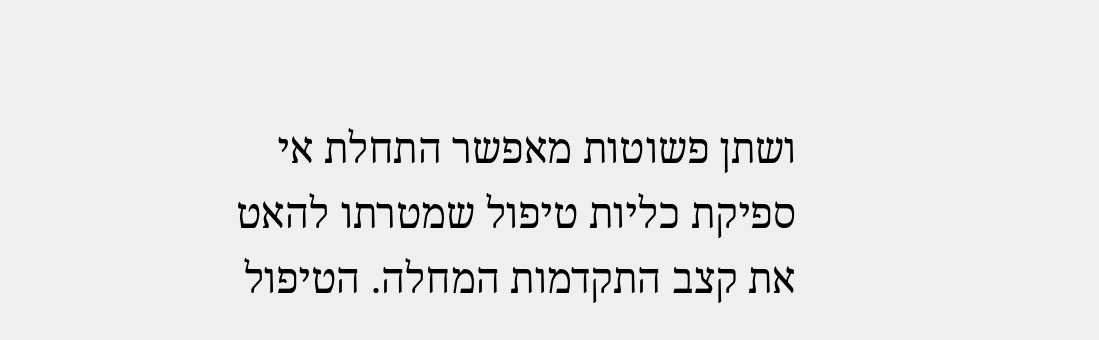ושתן פשוטות מאפשר התחלת אי ספיקת כליות טיפול שמטרתו להאט את קצב התקדמות המחלה. הטיפול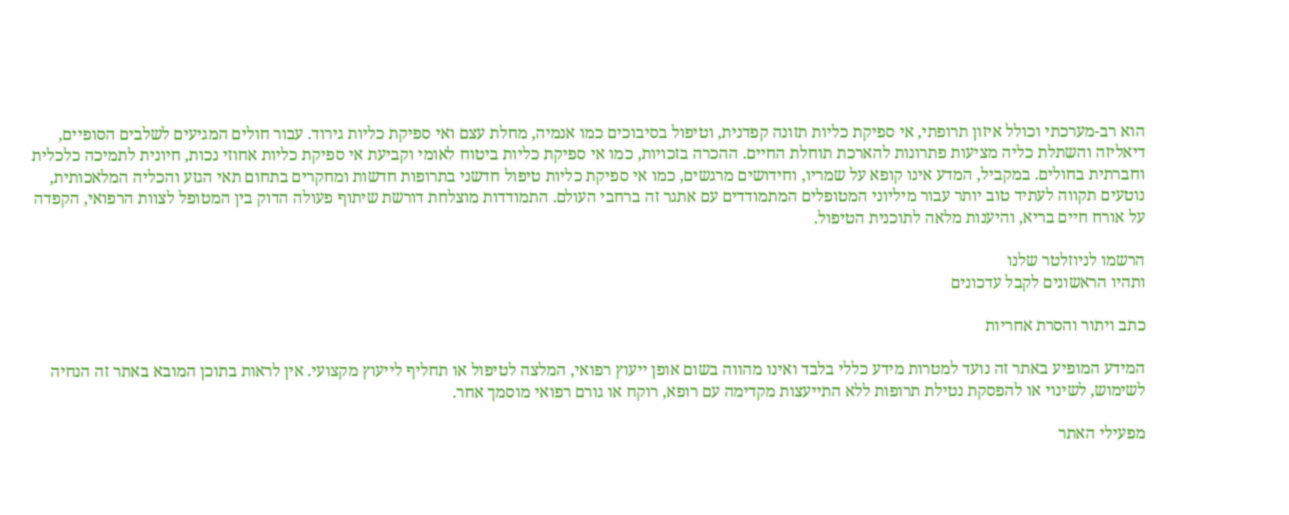הוא רב-מערכתי וכולל איזון תרופתי, אי ספיקת כליות תזונה קפדנית, וטיפול בסיבוכים כמו אנמיה, מחלת עצם ואי ספיקת כליות גירוד. עבור חולים המגיעים לשלבים הסופיים, דיאליזה והשתלת כליה מציעות פתרונות להארכת תוחלת החיים. ההכרה בזכויות, כמו אי ספיקת כליות ביטוח לאומי וקביעת אי ספיקת כליות אחוזי נכות, חיונית לתמיכה כלכלית וחברתית בחולים. במקביל, המדע אינו קופא על שמריו, וחידושים מרגשים, כמו אי ספיקת כליות טיפול חדשני בתרופות חדשות ומחקרים בתחום תאי הגזע והכליה המלאכותית, נוטעים תקווה לעתיד טוב יותר עבור מיליוני המטופלים המתמודדים עם אתגר זה ברחבי העולם. התמודדות מוצלחת דורשת שיתוף פעולה הדוק בין המטופל לצוות הרפואי, הקפדה על אורח חיים בריא, והיענות מלאה לתוכנית הטיפול.

הרשמו לניוזלטר שלנו
ותהיו הראשונים לקבל עדכונים

כתב ויתור והסרת אחריות

המידע המופיע באתר זה נועד למטרות מידע כללי בלבד ואינו מהווה בשום אופן ייעוץ רפואי, המלצה לטיפול או תחליף לייעוץ מקצועי. אין לראות בתוכן המובא באתר זה הנחיה לשימוש, לשינוי או להפסקת נטילת תרופות ללא התייעצות מקדימה עם רופא, רוקח או גורם רפואי מוסמך אחר.

מפעילי האתר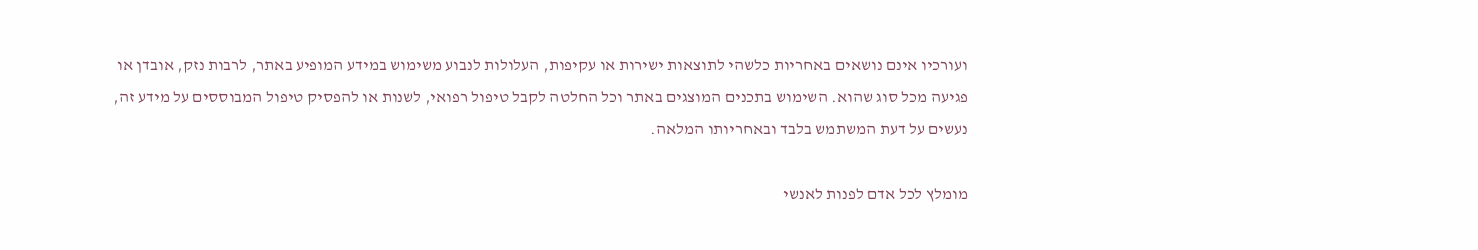ועורכיו אינם נושאים באחריות כלשהי לתוצאות ישירות או עקיפות, העלולות לנבוע משימוש במידע המופיע באתר, לרבות נזק, אובדן או פגיעה מכל סוג שהוא. השימוש בתכנים המוצגים באתר וכל החלטה לקבל טיפול רפואי, לשנות או להפסיק טיפול המבוססים על מידע זה, נעשים על דעת המשתמש בלבד ובאחריותו המלאה.

מומלץ לכל אדם לפנות לאנשי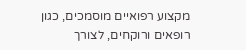מקצוע רפואיים מוסמכים, כגון רופאים ורוקחים, לצורך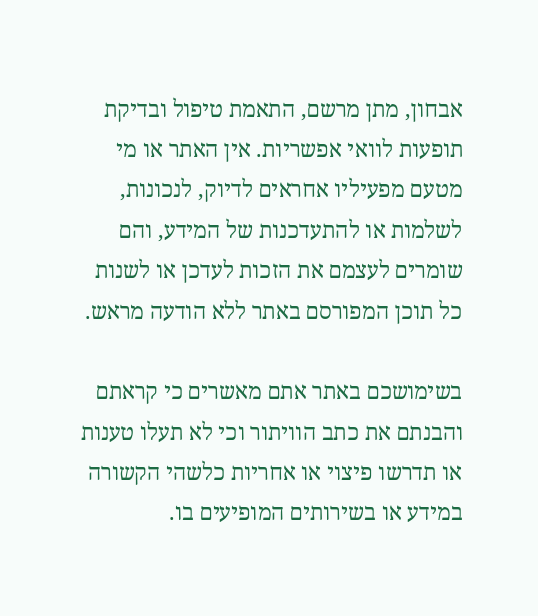אבחון, מתן מרשם, התאמת טיפול ובדיקת תופעות לוואי אפשריות. אין האתר או מי מטעם מפעיליו אחראים לדיוק, לנכונות, לשלמות או להתעדכנות של המידע, והם שומרים לעצמם את הזכות לעדכן או לשנות כל תוכן המפורסם באתר ללא הודעה מראש.

בשימושכם באתר אתם מאשרים כי קראתם והבנתם את כתב הוויתור וכי לא תעלו טענות או תדרשו פיצוי או אחריות כלשהי הקשורה במידע או בשירותים המופיעים בו.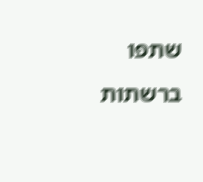שתפו ברשתות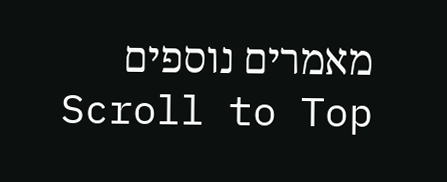מאמרים נוספים
Scroll to Top